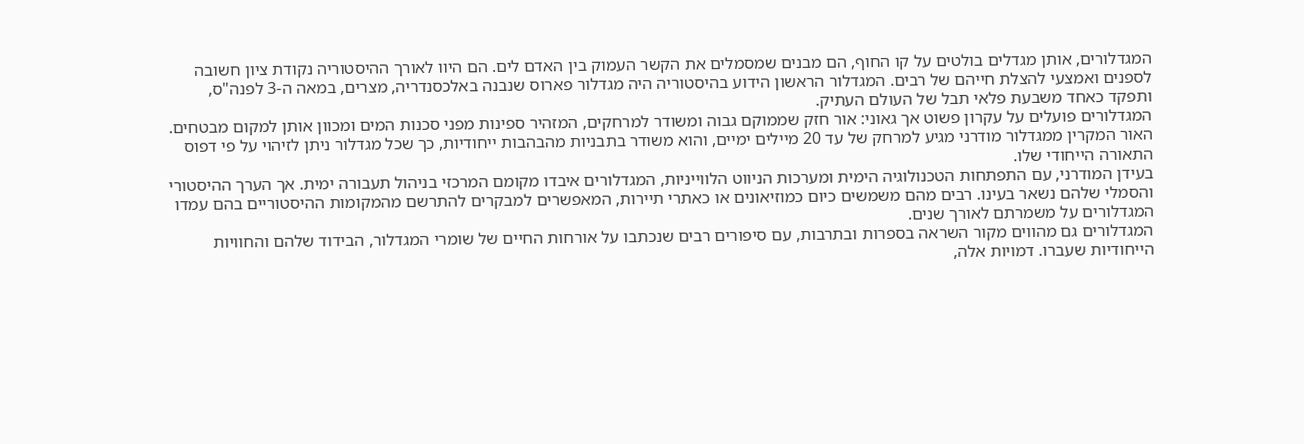המגדלורים, אותן מגדלים בולטים על קו החוף, הם מבנים שמסמלים את הקשר העמוק בין האדם לים. הם היוו לאורך ההיסטוריה נקודת ציון חשובה לספנים ואמצעי להצלת חייהם של רבים. המגדלור הראשון הידוע בהיסטוריה היה מגדלור פארוס שנבנה באלכסנדריה, מצרים, במאה ה-3 לפנה"ס, ותפקד כאחד משבעת פלאי תבל של העולם העתיק.
המגדלורים פועלים על עקרון פשוט אך גאוני: אור חזק שממוקם גבוה ומשודר למרחקים, המזהיר ספינות מפני סכנות המים ומכוון אותן למקום מבטחים. האור המקרין ממגדלור מודרני מגיע למרחק של עד 20 מיילים ימיים, והוא משודר בתבניות מהבהבות ייחודיות, כך שכל מגדלור ניתן לזיהוי על פי דפוס התאורה הייחודי שלו.
בעידן המודרני, עם התפתחות הטכנולוגיה הימית ומערכות הניווט הלווייניות, המגדלורים איבדו מקומם המרכזי בניהול תעבורה ימית. אך הערך ההיסטורי והסמלי שלהם נשאר בעינו. רבים מהם משמשים כיום כמוזיאונים או כאתרי תיירות, המאפשרים למבקרים להתרשם מהמקומות ההיסטוריים בהם עמדו המגדלורים על משמרתם לאורך שנים.
המגדלורים גם מהווים מקור השראה בספרות ובתרבות, עם סיפורים רבים שנכתבו על אורחות החיים של שומרי המגדלור, הבידוד שלהם והחוויות הייחודיות שעברו. דמויות אלה,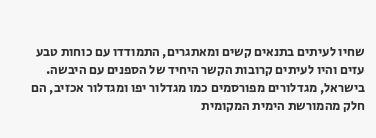שחיו לעיתים בתנאים קשים ומאתגרים, התמודדו עם כוחות טבע עזים והיו לעיתים קרובות הקשר היחיד של הספנים עם היבשה.
בישראל, מגדלורים מפורסמים כמו מגדלור יפו ומגדלור אכזיב, הם חלק מהמורשת הימית המקומית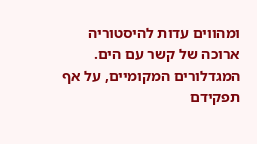ומהווים עדות להיסטוריה ארוכה של קשר עם הים. המגדלורים המקומיים, על אף תפקידם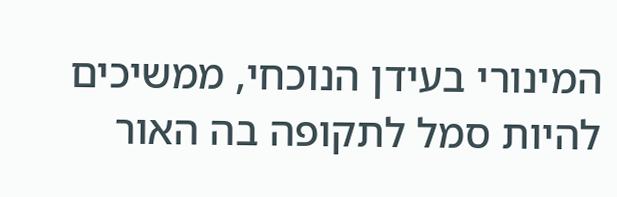המינורי בעידן הנוכחי, ממשיכים להיות סמל לתקופה בה האור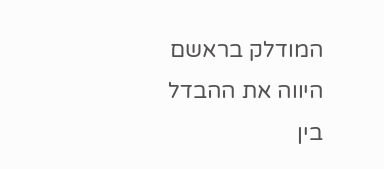המודלק בראשם היווה את ההבדל בין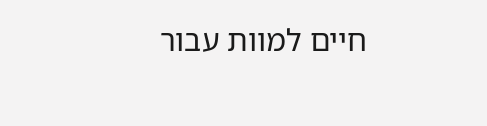חיים למוות עבור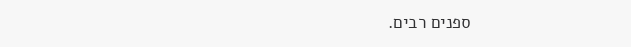ספנים רבים.